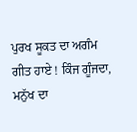ਪੁਰਖ ਸੂਕਤ ਦਾ ਅਗੰਮ ਗੀਤ ਹਾਏ ! ਕਿੰਜ ਗੂੰਜਦਾ,
ਮਨੁੱਖ ਦਾ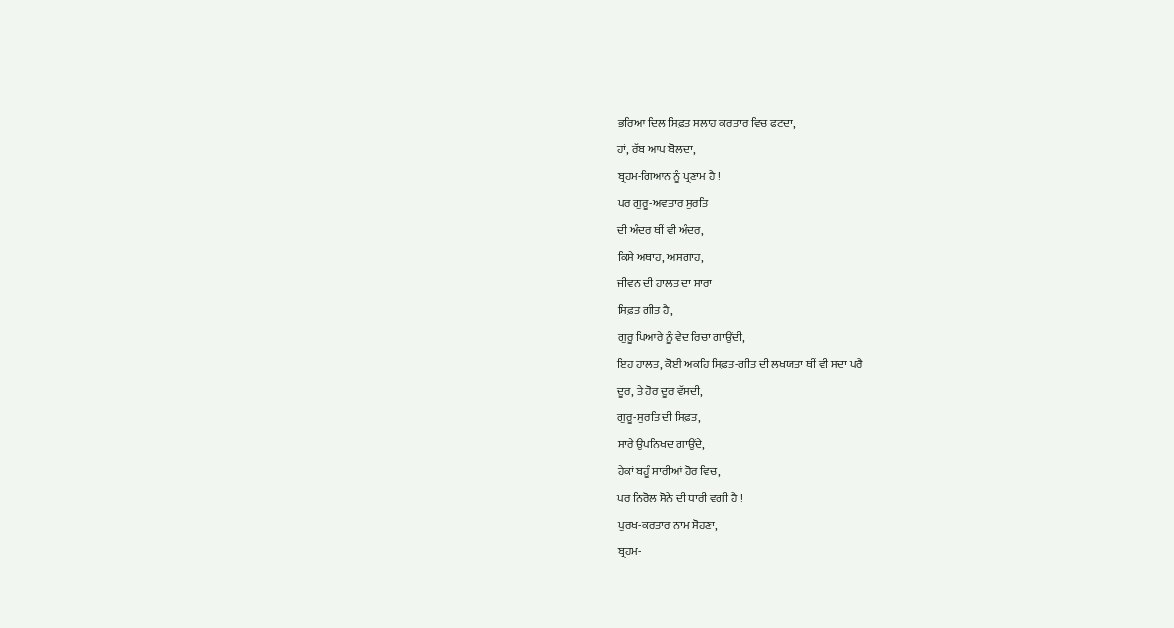ਭਰਿਆ ਦਿਲ ਸਿਫ਼ਤ ਸਲਾਹ ਕਰਤਾਰ ਵਿਚ ਫਟਦਾ,
ਹਾਂ, ਰੱਬ ਆਪ ਬੋਲਦਾ,
ਬ੍ਰਹਮ-ਗਿਆਨ ਨੂੰ ਪ੍ਰਣਾਮ ਹੈ !
ਪਰ ਗੁਰੂ-ਅਵਤਾਰ ਸੁਰਤਿ
ਦੀ ਅੰਦਰ ਥੀਂ ਵੀ ਅੰਦਰ,
ਕਿਸੇ ਅਥਾਹ, ਅਸਗਾਹ,
ਜੀਵਨ ਦੀ ਹਾਲਤ ਦਾ ਸਾਰਾ
ਸਿਫ਼ਤ ਗੀਤ ਹੈ,
ਗੁਰੂ ਪਿਆਰੇ ਨੂੰ ਵੇਦ ਰਿਚਾ ਗਾਉਂਦੀ,
ਇਹ ਹਾਲਤ, ਕੋਈ ਅਕਹਿ ਸਿਫ਼ਤ-ਗੀਤ ਦੀ ਲਖਯਤਾ ਥੀਂ ਵੀ ਸਦਾ ਪਰੈ
ਦੂਰ, ਤੇ ਹੋਰ ਦੂਰ ਵੱਸਦੀ,
ਗੁਰੂ-ਸੁਰਤਿ ਦੀ ਸਿਫ਼ਤ,
ਸਾਰੇ ਉਪਨਿਖਦ ਗਾਉਂਦੇ,
ਹੇਕਾਂ ਬਹੂੰ ਸਾਰੀਆਂ ਹੋਰ ਵਿਚ,
ਪਰ ਨਿਰੋਲ ਸੋਨੇ ਦੀ ਧਾਰੀ ਵਗੀ ਹੈ !
ਪੁਰਖ-ਕਰਤਾਰ ਨਾਮ ਸੋਹਣਾ,
ਬ੍ਰਹਮ-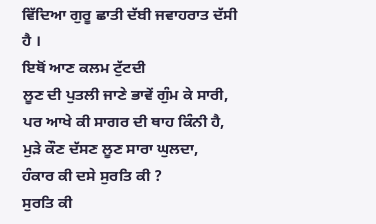ਵਿੱਦਿਆ ਗੁਰੂ ਛਾਤੀ ਦੱਬੀ ਜਵਾਹਰਾਤ ਦੱਸੀ ਹੈ ।
ਇਥੋਂ ਆਣ ਕਲਮ ਟੁੱਟਦੀ
ਲੂਣ ਦੀ ਪੁਤਲੀ ਜਾਣੇ ਭਾਵੇਂ ਗੁੰਮ ਕੇ ਸਾਰੀ,
ਪਰ ਆਖੇ ਕੀ ਸਾਗਰ ਦੀ ਥਾਹ ਕਿੰਨੀ ਹੈ,
ਮੁੜੇ ਕੌਣ ਦੱਸਣ ਲੂਣ ਸਾਰਾ ਘੁਲਦਾ,
ਹੰਕਾਰ ਕੀ ਦਸੇ ਸੁਰਤਿ ਕੀ ?
ਸੁਰਤਿ ਕੀ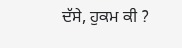ਦੱਸੇ, ਹੁਕਮ ਕੀ ?